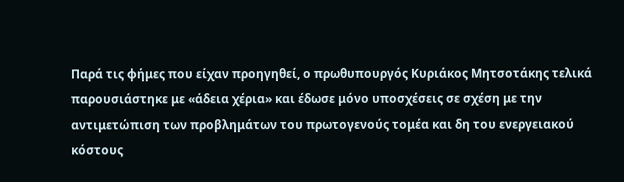Παρά τις φήμες που είχαν προηγηθεί, ο πρωθυπουργός Κυριάκος Μητσοτάκης τελικά παρουσιάστηκε με «άδεια χέρια» και έδωσε μόνο υποσχέσεις σε σχέση με την αντιμετώπιση των προβλημάτων του πρωτογενούς τομέα και δη του ενεργειακού κόστους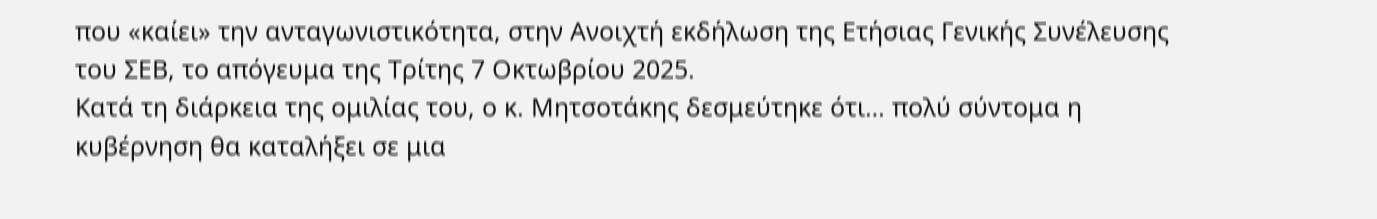που «καίει» την ανταγωνιστικότητα, στην Ανοιχτή εκδήλωση της Ετήσιας Γενικής Συνέλευσης του ΣΕΒ, το απόγευμα της Τρίτης 7 Οκτωβρίου 2025.
Κατά τη διάρκεια της ομιλίας του, ο κ. Μητσοτάκης δεσμεύτηκε ότι… πολύ σύντομα η κυβέρνηση θα καταλήξει σε μια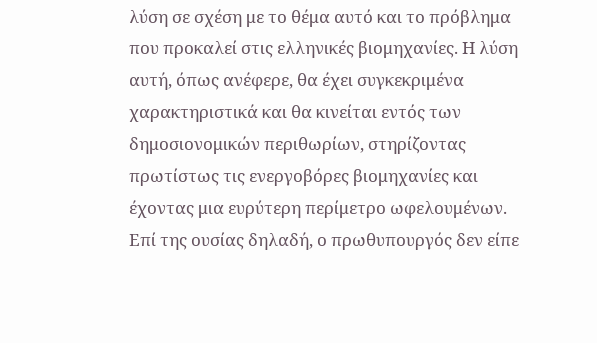λύση σε σχέση με το θέμα αυτό και το πρόβλημα που προκαλεί στις ελληνικές βιομηχανίες. Η λύση αυτή, όπως ανέφερε, θα έχει συγκεκριμένα χαρακτηριστικά και θα κινείται εντός των δημοσιονομικών περιθωρίων, στηρίζοντας πρωτίστως τις ενεργοβόρες βιομηχανίες και έχοντας μια ευρύτερη περίμετρο ωφελουμένων. Επί της ουσίας δηλαδή, ο πρωθυπουργός δεν είπε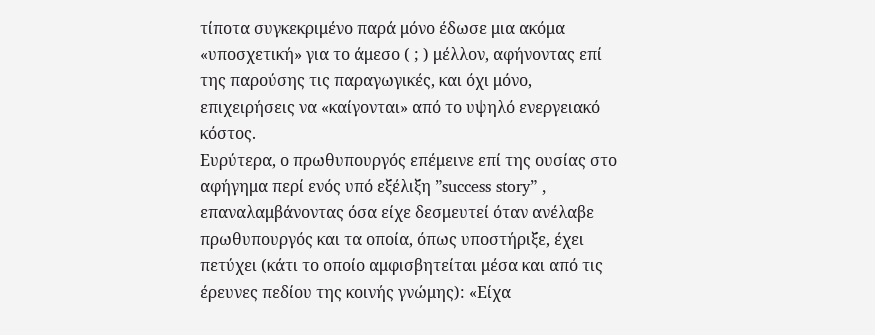τίποτα συγκεκριμένο παρά μόνο έδωσε μια ακόμα «υποσχετική» για το άμεσο ( ; ) μέλλον, αφήνοντας επί της παρούσης τις παραγωγικές, και όχι μόνο, επιχειρήσεις να «καίγονται» από το υψηλό ενεργειακό κόστος.
Ευρύτερα, ο πρωθυπουργός επέμεινε επί της ουσίας στο αφήγημα περί ενός υπό εξέλιξη ”success story” , επαναλαμβάνοντας όσα είχε δεσμευτεί όταν ανέλαβε πρωθυπουργός και τα οποία, όπως υποστήριξε, έχει πετύχει (κάτι το οποίο αμφισβητείται μέσα και από τις έρευνες πεδίου της κοινής γνώμης): «Είχα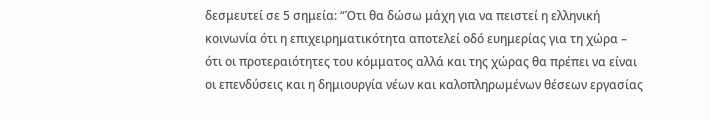δεσμευτεί σε 5 σημεία: “Ότι θα δώσω μάχη για να πειστεί η ελληνική κοινωνία ότι η επιχειρηματικότητα αποτελεί οδό ευημερίας για τη χώρα – ότι οι προτεραιότητες του κόμματος αλλά και της χώρας θα πρέπει να είναι οι επενδύσεις και η δημιουργία νέων και καλοπληρωμένων θέσεων εργασίας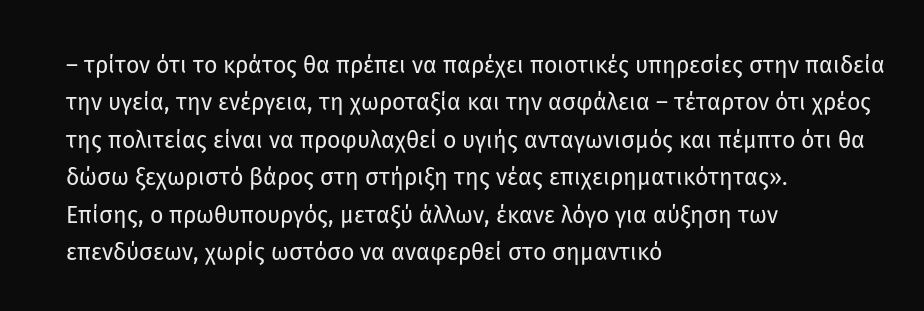– τρίτον ότι το κράτος θα πρέπει να παρέχει ποιοτικές υπηρεσίες στην παιδεία την υγεία, την ενέργεια, τη χωροταξία και την ασφάλεια – τέταρτον ότι χρέος της πολιτείας είναι να προφυλαχθεί ο υγιής ανταγωνισμός και πέμπτο ότι θα δώσω ξεχωριστό βάρος στη στήριξη της νέας επιχειρηματικότητας».
Επίσης, ο πρωθυπουργός, μεταξύ άλλων, έκανε λόγο για αύξηση των επενδύσεων, χωρίς ωστόσο να αναφερθεί στο σημαντικό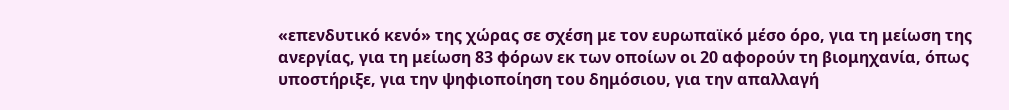«επενδυτικό κενό» της χώρας σε σχέση με τον ευρωπαϊκό μέσο όρο, για τη μείωση της ανεργίας, για τη μείωση 83 φόρων εκ των οποίων οι 20 αφορούν τη βιομηχανία, όπως υποστήριξε, για την ψηφιοποίηση του δημόσιου, για την απαλλαγή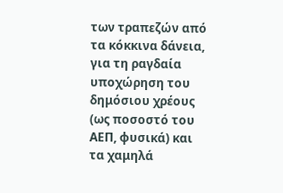των τραπεζών από τα κόκκινα δάνεια, για τη ραγδαία υποχώρηση του δημόσιου χρέους (ως ποσοστό του ΑΕΠ, φυσικά) και τα χαμηλά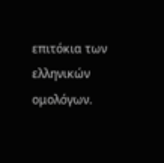επιτόκια των ελληνικών ομολόγων.